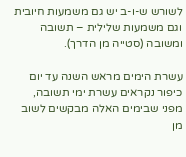לשורש ש-ו-ב יש גם משמעות חיובית וגם משמעות שלילית – תשובה ומשובה (סטייה מן הדרך).

עשרת הימים מראש השנה עד יום כיפור נקראים עשרת ימי תשובה, מפני שבימים האלה מבקשים לשוב מן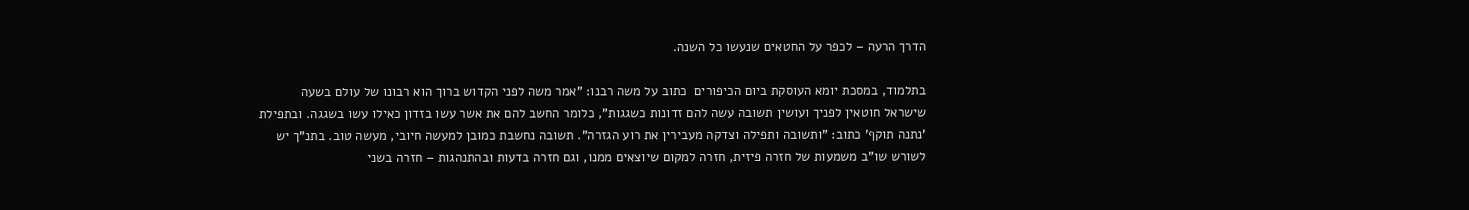הדרך הרעה – לכפר על החטאים שנעשו כל השנה.

בתלמוד, במסכת יומא העוסקת ביום הכיפורים  כתוב על משה רבנו: "אמר משה לפני הקדוש ברוך הוא רבונו של עולם בשעה שישראל חוטאין לפניך ועושין תשובה עשה להם זדונות כשגגות", כלומר החשב להם את אשר עשו בזדון כאילו עשו בשגגה. ובתפילת 'נתנה תוקף' כתוב: "ותשובה ותפילה וצדקה מעבירין את רוע הגזרה". תשובה נחשבת כמובן למעשה חיובי, מעשה טוב. בתנ"ך יש לשורש שו"ב משמעות של חזרה פיזית, חזרה למקום שיוצאים ממנו, וגם חזרה בדעות ובהתנהגות – חזרה בשני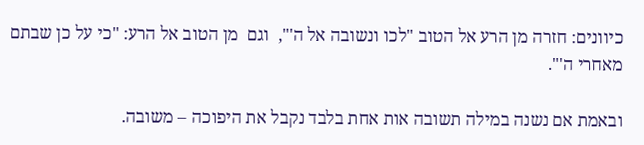כיוונים: חזרה מן הרע אל הטוב "לכו ונשובה אל ה'",  וגם  מן הטוב אל הרע: "כי על כן שבתם מאחרי ה'".

ובאמת אם נשנה במילה תשובה אות אחת בלבד נקבל את היפוכה – משובה.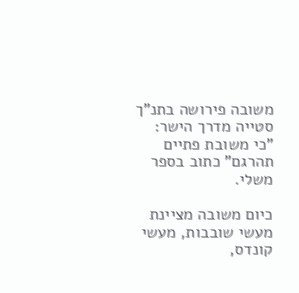משובה פירושה בתנ"ך סטייה מדרך הישר: "כי משובת פתיים תהרגם" כתוב בספר משלי.

כיום משובה מציינת מעשי שובבות, מעשי קונדס,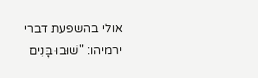אולי בהשפעת דברי ירמיהו: "שׁוּבוּ בָּנִים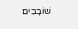שׁוֹבָבִים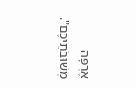אֶרְפָּה מְשׁוּבֹתֵיכֶם".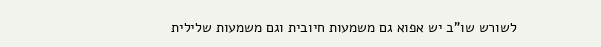לשורש שו"ב יש אפוא גם משמעות חיובית וגם משמעות שלילית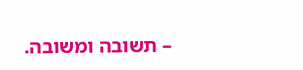– תשובה ומשובה.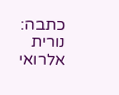כתבה: נורית אלרואי